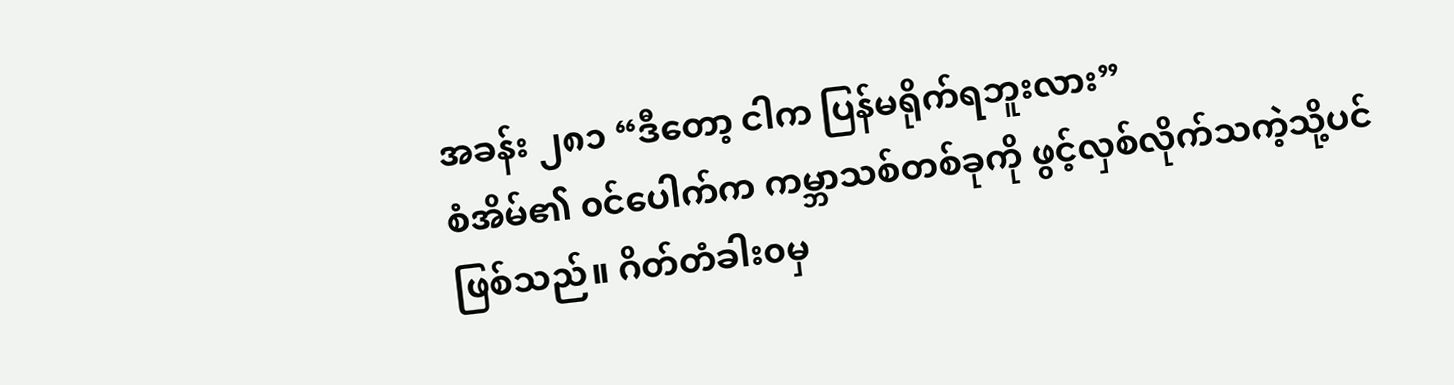အခန်း ၂၈၁ “ဒီတော့ ငါက ပြန်မရိုက်ရဘူးလား”
စံအိမ်၏ ၀င်ပေါက်က ကမ္ဘာသစ်တစ်ခုကို ဖွင့်လှစ်လိုက်သကဲ့သို့ပင်ဖြစ်သည်။ ဂိတ်တံခါး၀မှ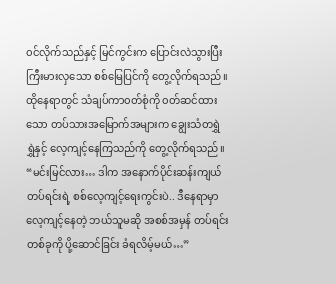၀င်လိုက်သည်နှင့် မြင်ကွင်းက ပြောင်းလဲသွားပြီး ကြီးမားလှသော စစ်မြေပြင်ကို တွေ့လိုက်ရသည်။ ထိုနေရာတွင် သံချပ်ကာ၀တ်စုံကို ၀တ်ဆင်ထားသော တပ်သားအမြောက်အများက ချွေးသံတရွှဲရွှဲနှင့် လေ့ကျင့်နေကြသည်ကို တွေ့လိုက်ရသည်။
“မင်းမြင်လား… ဒါက အနောက်ပိုင်းဆန်းကျယ်တပ်ရင်းရဲ့ စစ်လေ့ကျင့်ရေးကွင်းပဲ.. ဒီနေရာမှာလေ့ကျင့်နေတဲ့ ဘယ်သူမဆို အစစ်အမှန် တပ်ရင်းတစ်ခုကို ပို့ဆောင်ခြင်း ခံရလိမ့်မယ်…”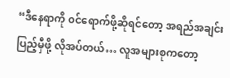“ဒီနေရာကို ၀င်ရောက်ဖို့ဆိုရင်တော့ အရည်အချင်း ပြည့်မှီဖို့ လိုအပ်တယ်… လူအများစုကတော့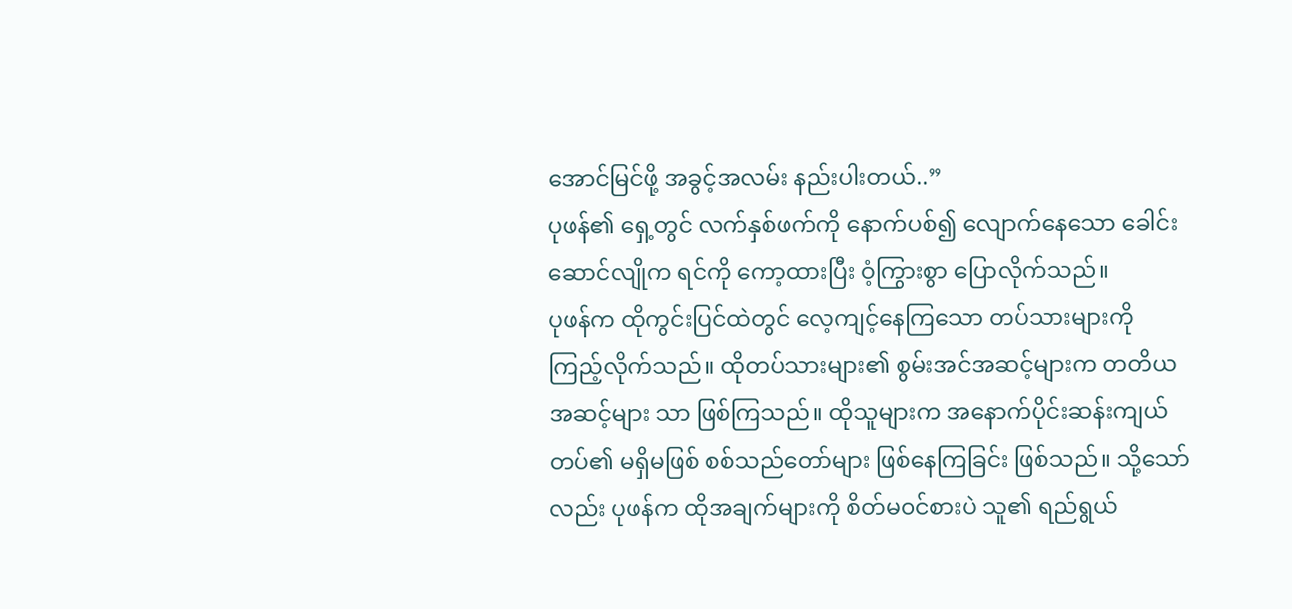အောင်မြင်ဖို့ အခွင့်အလမ်း နည်းပါးတယ်..”
ပုဖန်၏ ရှေ့တွင် လက်နှစ်ဖက်ကို နောက်ပစ်၍ လျောက်နေသော ခေါင်းဆောင်လျိုက ရင်ကို ကော့ထားပြီး ဝံ့ကြွားစွာ ပြောလိုက်သည်။
ပုဖန်က ထိုကွင်းပြင်ထဲတွင် လေ့ကျင့်နေကြသော တပ်သားများကို ကြည့်လိုက်သည်။ ထိုတပ်သားများ၏ စွမ်းအင်အဆင့်များက တတိယအဆင့်များ သာ ဖြစ်ကြသည်။ ထိုသူများက အနောက်ပိုင်းဆန်းကျယ်တပ်၏ မရှိမဖြစ် စစ်သည်တော်များ ဖြစ်နေကြခြင်း ဖြစ်သည်။ သို့သော်လည်း ပုဖန်က ထိုအချက်များကို စိတ်မ၀င်စားပဲ သူ၏ ရည်ရွယ်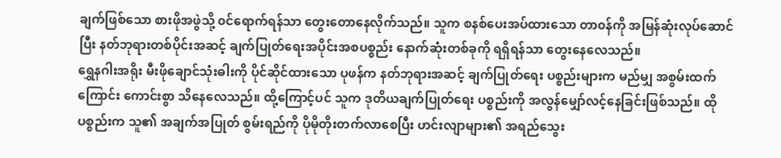ချက်ဖြစ်သော စားဖိုအဖွဲသို့ ၀င်ရောက်ရန်သာ တွေးတောနေလိုက်သည်။ သူက စနစ်ပေးအပ်ထားသော တာ၀န်ကို အမြန်ဆုံးလုပ်ဆောင်ပြီး နတ်ဘုရားတစ်ပိုင်းအဆင့် ချက်ပြုတ်ရေးအပိုင်းအစပစ္စည်း နောက်ဆုံးတစ်ခုကို ရရှိရန်သာ တွေးနေလေသည်။
ရွှေနဂါးအရိုး မီးဖိုချောင်သုံးဓါးကို ပိုင်ဆိုင်ထားသော ပုဖန်က နတ်ဘုရားအဆင့် ချက်ပြုတ်ရေး ပစ္စည်းများက မည်မျှ အစွမ်းထက်ကြောင်း ကောင်းစွာ သိနေလေသည်။ ထို့ကြောင့်ပင် သူက ဒုတိယချက်ပြုတ်ရေး ပစ္စည်းကို အလွန်မျှော်လင့်နေခြင်းဖြစ်သည်။ ထိုပစ္စည်းက သူ၏ အချက်အပြုတ် စွမ်းရည်ကို ပိုမိုတိုးတက်လာစေပြီး ဟင်းလျာများ၏ အရည်သွေး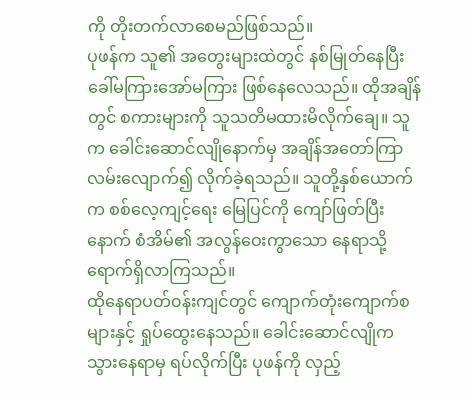ကို တိုးတက်လာစေမည်ဖြစ်သည်။
ပုဖန်က သူ၏ အတွေးများထဲတွင် နစ်မြုတ်နေပြီး ခေါ်မကြားအော်မကြား ဖြစ်နေလေသည်။ ထိုအချိန်တွင် စကားများကို သူသတိမထားမိလိုက်ချေ။ သူက ခေါင်းဆောင်လျိုနောက်မှ အချိန်အတော်ကြာ လမ်းလျောက်၍ လိုက်ခဲ့ရသည်။ သူတို့နှစ်ယောက်က စစ်လေ့ကျင့်ရေး မြေပြင်ကို ကျော်ဖြတ်ပြီးနောက် စံအိမ်၏ အလွန်ဝေးကွာသော နေရာသို့ ရောက်ရှိလာကြသည်။
ထိုနေရာပတ်၀န်းကျင်တွင် ကျောက်တုံးကျောက်စများနှင့် ရှုပ်ထွေးနေသည်။ ခေါင်းဆောင်လျိုက သွားနေရာမှ ရပ်လိုက်ပြီး ပုဖန်ကို လှည့်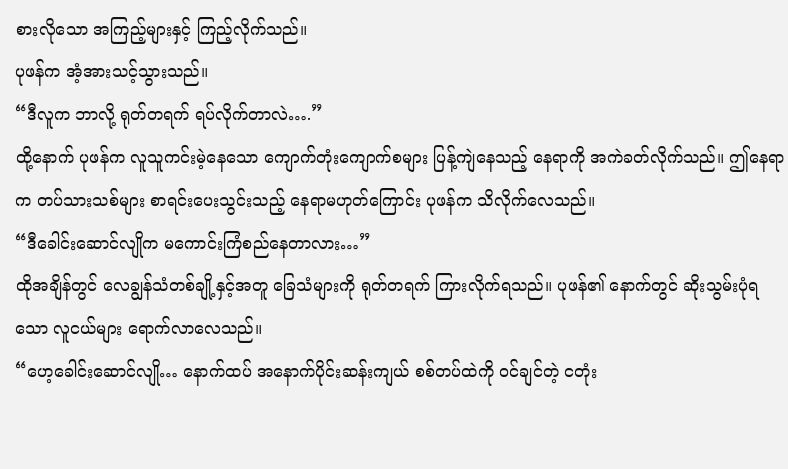စားလိုသော အကြည့်များနှင့် ကြည့်လိုက်သည်။
ပုဖန်က အံ့အားသင့်သွားသည်။
“ဒီလူက ဘာလို့ ရုတ်တရက် ရပ်လိုက်တာလဲ….”
ထို့နောက် ပုဖန်က လူသူကင်းမဲ့နေသော ကျောက်တုံးကျောက်စများ ပြန့်ကျဲနေသည့် နေရာကို အကဲခတ်လိုက်သည်။ ဤနေရာက တပ်သားသစ်များ စာရင်းပေးသွင်းသည့် နေရာမဟုတ်ကြောင်း ပုဖန်က သိလိုက်လေသည်။
“ဒီခေါင်းဆောင်လျိုက မကောင်းကြံစည်နေတာလား…”
ထိုအချိန်တွင် လေချွန်သံတစ်ချို့နှင့်အတူ ခြေသံများကို ရုတ်တရက် ကြားလိုက်ရသည်။ ပုဖန်၏ နောက်တွင် ဆိုးသွမ်းပုံရသော လူငယ်များ ရောက်လာလေသည်။
“ဟေ့ခေါင်းဆောင်လျို… နောက်ထပ် အနောက်ပိုင်းဆန်းကျယ် စစ်တပ်ထဲကို ၀င်ချင်တဲ့ ငတုံး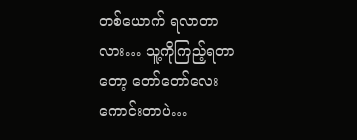တစ်ယောက် ရလာတာလား… သူ့ကိုကြည့်ရတာတော့ တော်တော်လေး ကောင်းတာပဲ…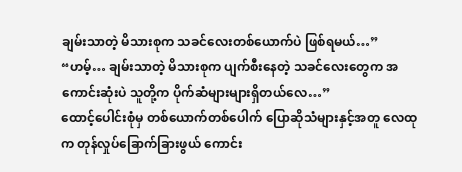ချမ်းသာတဲ့ မိသားစုက သခင်လေးတစ်ယောက်ပဲ ဖြစ်ရမယ်…”
“ဟမ့်… ချမ်းသာတဲ့ မိသားစုက ပျက်စီးနေတဲ့ သခင်လေးတွေက အကောင်းဆုံးပဲ သူတို့က ပိုက်ဆံများများရှိတယ်လေ…”
ထောင့်ပေါင်းစုံမှ တစ်ယောက်တစ်ပေါက် ပြောဆိုသံများနှင့်အတူ လေထုက တုန်လှုပ်ခြောက်ခြားဖွယ် ကောင်း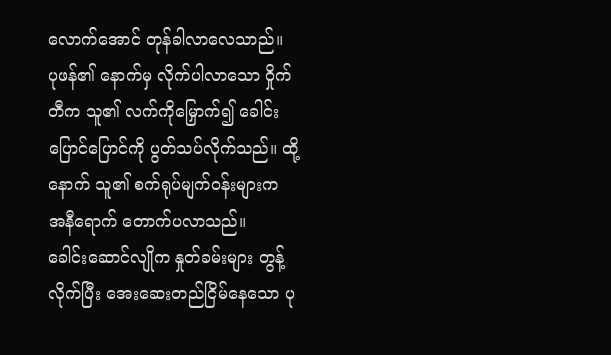လောက်အောင် တုန်ခါလာလေသာည်။
ပုဖန်၏ နောက်မှ လိုက်ပါလာသော ဝှိုက်တီက သူ၏ လက်ကိုမြှောက်၍ ခေါင်းပြောင်ပြောင်ကို ပွတ်သပ်လိုက်သည်။ ထို့နောက် သူ၏ စက်ရုပ်မျက်၀န်းများက အနီရောက် တောက်ပလာသည်။
ခေါင်းဆောင်လျိုက နှုတ်ခမ်းများ တွန့်လိုက်ပြီး အေးဆေးတည်ငြိမ်နေသော ပု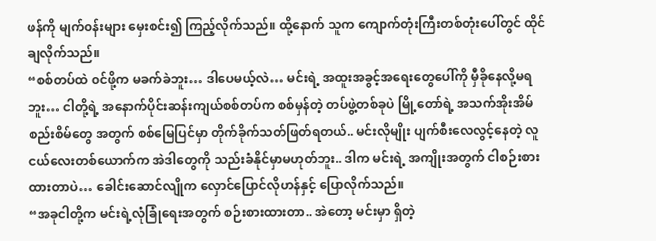ဖန်ကို မျက်၀န်းများ မှေးစင်း၍ ကြည့်လိုက်သည်။ ထို့နောက် သူက ကျောက်တုံးကြီးတစ်တုံးပေါ်တွင် ထိုင်ချလိုက်သည်။
“စစ်တပ်ထဲ ၀င်ဖို့က မခက်ခဲဘူး… ဒါပေမယ့်လဲ… မင်းရဲ့ အထူးအခွင့်အရေးတွေပေါ်ကို မှီခိုနေလို့မရဘူး… ငါတို့ရဲ့ အနောက်ပိုင်းဆန်းကျယ်စစ်တပ်က စစ်မှန်တဲ့ တပ်ဖွဲ့တစ်ခုပဲ မြို့တော်ရဲ့ အသက်အိုးအိမ် စည်းစိမ်တွေ အတွက် စစ်မြေပြင်မှာ တိုက်ခိုက်သတ်ဖြတ်ရတယ်.. မင်းလိုမျိုး ပျက်စီးလေလွင့်နေတဲ့ လူငယ်လေးတစ်ယောက်က အဲဒါတွေကို သည်းခံနိုင်မှာမဟုတ်ဘူး.. ဒါက မင်းရဲ့ အကျိုးအတွက် ငါစဉ်းစားထားတာပဲ… ခေါင်းဆောင်လျိုက လှောင်ပြောင်လိုဟန်နှင့် ပြောလိုက်သည်။
“အခုငါတို့က မင်းရဲ့လုံခြုံရေးအတွက် စဉ်းစားထားတာ.. အဲတော့ မင်းမှာ ရှိတဲ့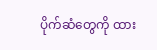ပိုက်ဆံတွေကို ထား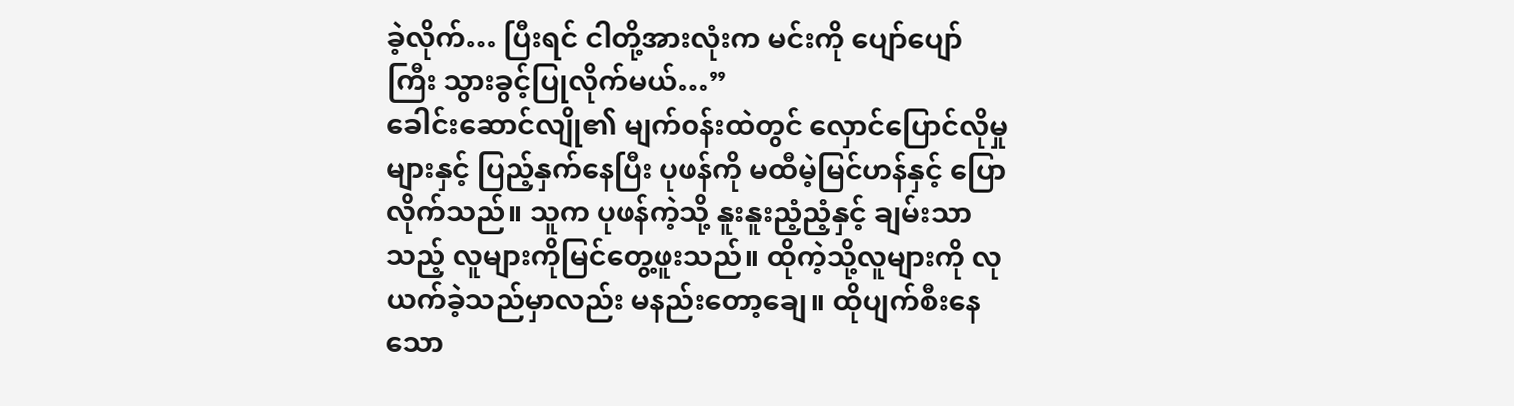ခဲ့လိုက်… ပြီးရင် ငါတို့အားလုံးက မင်းကို ပျော်ပျော်ကြီး သွားခွင့်ပြုလိုက်မယ်…”
ခေါင်းဆောင်လျို၏ မျက်၀န်းထဲတွင် လှောင်ပြောင်လိုမှုများနှင့် ပြည့်နှက်နေပြီး ပုဖန်ကို မထီမဲ့မြင်ဟန်နှင့် ပြောလိုက်သည်။ သူက ပုဖန်ကဲ့သို့ နူးနူးညံ့ညံ့နှင့် ချမ်းသာသည့် လူများကိုမြင်တွေ့ဖူးသည်။ ထိုကဲ့သို့လူများကို လုယက်ခဲ့သည်မှာလည်း မနည်းတော့ချေ။ ထိုပျက်စီးနေသော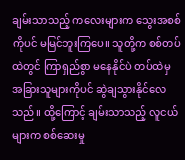ချမ်းသာသည့် ကလေးများက သွေးအစစ်ကိုပင် မမြင်ဘူးကြပေ။ သူတို့က စစ်တပ်ထဲတွင် ကြာရှည်စွာ မနေနိုင်ပဲ တပ်ထဲမှ အခြားသူများကိုပင် ဆွဲချသွားနိုင်လေသည်။ ထို့ကြောင့် ချမ်းသာသည့် လူငယ်များက စစ်ဆေးမှု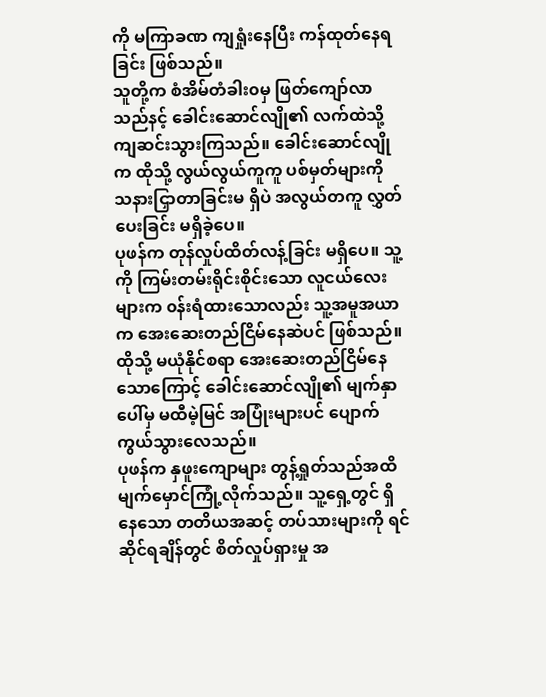ကို မကြာခဏ ကျရှုံးနေပြီး ကန်ထုတ်နေရခြင်း ဖြစ်သည်။
သူတို့က စံအိမ်တံခါး၀မှ ဖြတ်ကျော်လာသည်နင့် ခေါင်းဆောင်လျို၏ လက်ထဲသို့ ကျဆင်းသွားကြသည်။ ခေါင်းဆောင်လျိုက ထိုသို့ လွယ်လွယ်ကူကူ ပစ်မှတ်များကို သနားငြှာတာခြင်းမ ရှိပဲ အလွယ်တကူ လွှတ်ပေးခြင်း မရှိခဲ့ပေ။
ပုဖန်က တုန်လှုပ်ထိတ်လန့်ခြင်း မရှိပေ။ သူ့ကို ကြမ်းတမ်းရိုင်းစိုင်းသော လူငယ်လေးများက ၀န်းရံထားသောလည်း သူ့အမူအယာက အေးဆေးတည်ငြိမ်နေဆဲပင် ဖြစ်သည်။ ထိုသို့ မယုံနိုင်စရာ အေးဆေးတည်ငြိမ်နေသောကြောင့် ခေါင်းဆောင်လျို၏ မျက်နှာပေါ်မှ မထီမဲ့မြင် အပြုံးများပင် ပျောက်ကွယ်သွားလေသည်။
ပုဖန်က နှဖူးကျောများ တွန့်ရှုတ်သည်အထိ မျက်မှောင်ကြုံ့လိုက်သည်။ သူ့ရှေ့တွင် ရှိနေသော တတိယအဆင့် တပ်သားများကို ရင်ဆိုင်ရချိန်တွင် စိတ်လှုပ်ရှားမှု အ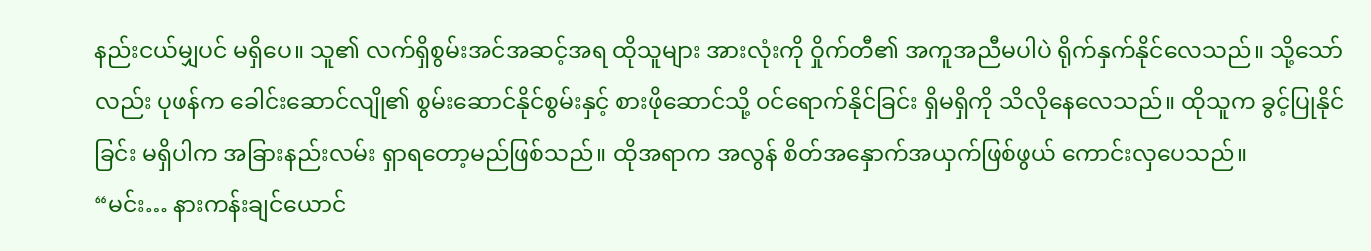နည်းငယ်မျှပင် မရှိပေ။ သူ၏ လက်ရှိစွမ်းအင်အဆင့်အရ ထိုသူများ အားလုံးကို ဝှိုက်တီ၏ အကူအညီမပါပဲ ရိုက်နှက်နိုင်လေသည်။ သို့သော်လည်း ပုဖန်က ခေါင်းဆောင်လျို၏ စွမ်းဆောင်နိုင်စွမ်းနှင့် စားဖိုဆောင်သို့ ၀င်ရောက်နိုင်ခြင်း ရှိမရှိကို သိလိုနေလေသည်။ ထိုသူက ခွင့်ပြုနိုင်ခြင်း မရှိပါက အခြားနည်းလမ်း ရှာရတော့မည်ဖြစ်သည်။ ထိုအရာက အလွန် စိတ်အနှောက်အယှက်ဖြစ်ဖွယ် ကောင်းလှပေသည်။
“မင်း… နားကန်းချင်ယောင်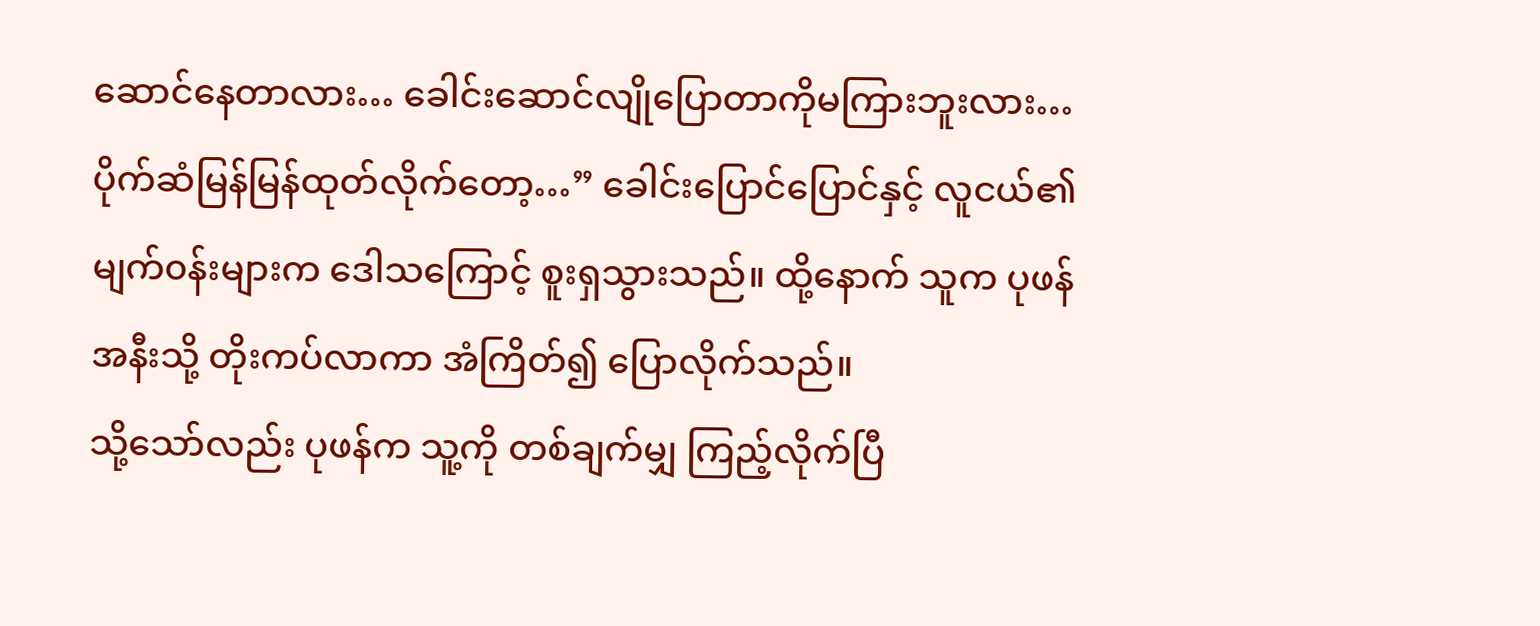ဆောင်နေတာလား… ခေါင်းဆောင်လျိုပြောတာကိုမကြားဘူးလား… ပိုက်ဆံမြန်မြန်ထုတ်လိုက်တော့…” ခေါင်းပြောင်ပြောင်နှင့် လူငယ်၏ မျက်၀န်းများက ဒေါသကြောင့် စူးရှသွားသည်။ ထို့နောက် သူက ပုဖန်အနီးသို့ တိုးကပ်လာကာ အံကြိတ်၍ ပြောလိုက်သည်။
သို့သော်လည်း ပုဖန်က သူ့ကို တစ်ချက်မျှ ကြည့်လိုက်ပြီ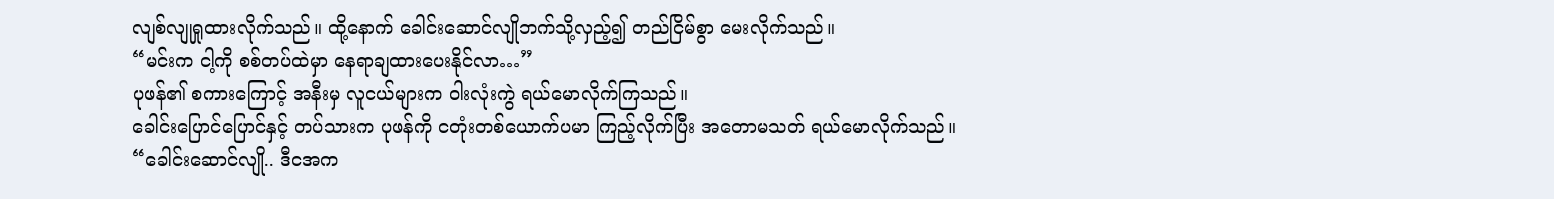လျစ်လျုရှုထားလိုက်သည်။ ထို့နောက် ခေါင်းဆောင်လျိုဘက်သို့လှည့်၍ တည်ငြိမ်စွာ မေးလိုက်သည်။
“မင်းက ငါ့ကို စစ်တပ်ထဲမှာ နေရာချထားပေးနိုင်လာ…”
ပုဖန်၏ စကားကြောင့် အနီးမှ လူငယ်များက ဝါးလုံးကွဲ ရယ်မောလိုက်ကြသည်။
ခေါင်းပြောင်ပြောင်နှင့် တပ်သားက ပုဖန်ကို ငတုံးတစ်ယောက်ပမာ ကြည့်လိုက်ပြီး အတောမသတ် ရယ်မောလိုက်သည်။
“ခေါင်းဆောင်လျို.. ဒီငအက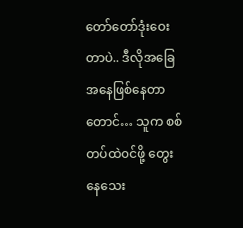တော်တော်ဒုံးဝေးတာပဲ.. ဒီလိုအခြေအနေဖြစ်နေတာတောင်… သူက စစ်တပ်ထဲ၀င်ဖို့ တွေးနေသေး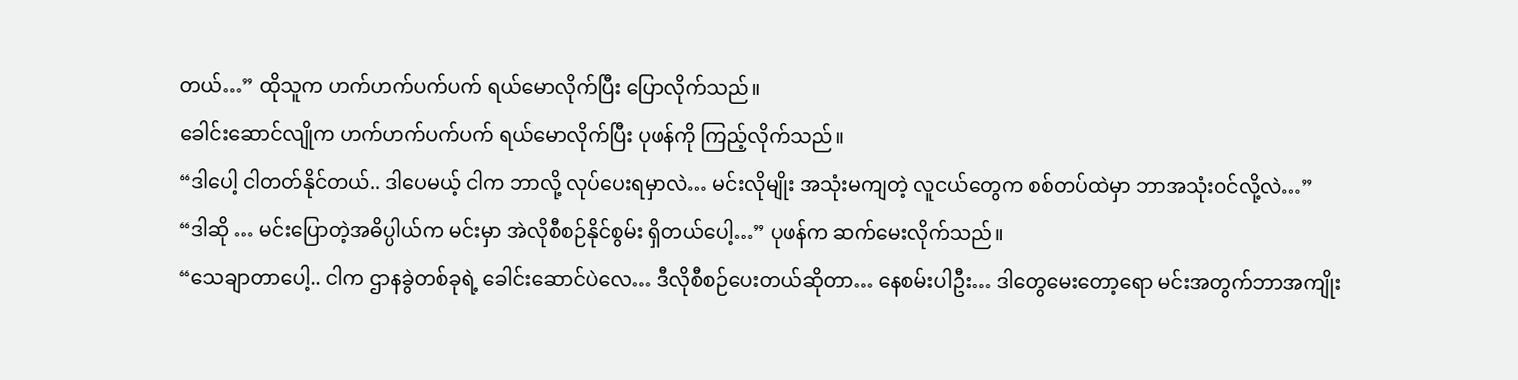တယ်…” ထိုသူက ဟက်ဟက်ပက်ပက် ရယ်မောလိုက်ပြီး ပြောလိုက်သည်။
ခေါင်းဆောင်လျိုက ဟက်ဟက်ပက်ပက် ရယ်မောလိုက်ပြီး ပုဖန်ကို ကြည့်လိုက်သည်။
“ဒါပေါ့ ငါတတ်နိုင်တယ်.. ဒါပေမယ့် ငါက ဘာလို့ လုပ်ပေးရမှာလဲ… မင်းလိုမျိုး အသုံးမကျတဲ့ လူငယ်တွေက စစ်တပ်ထဲမှာ ဘာအသုံး၀င်လို့လဲ…”
“ဒါဆို … မင်းပြောတဲ့အဓိပ္ပါယ်က မင်းမှာ အဲလိုစီစဉ်နိုင်စွမ်း ရှိတယ်ပေါ့…” ပုဖန်က ဆက်မေးလိုက်သည်။
“သေချာတာပေါ့.. ငါက ဌာနခွဲတစ်ခုရဲ့ ခေါင်းဆောင်ပဲလေ… ဒီလိုစီစဉ်ပေးတယ်ဆိုတာ… နေစမ်းပါဦး… ဒါတွေမေးတော့ရော မင်းအတွက်ဘာအကျိုး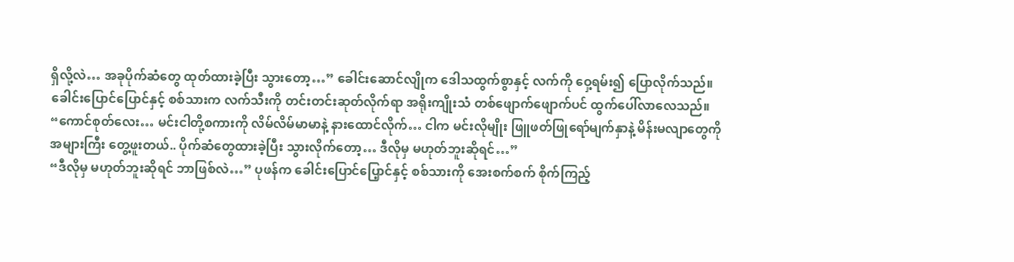ရှိလို့လဲ… အခုပိုက်ဆံတွေ ထုတ်ထားခဲ့ပြီး သွားတော့…” ခေါင်းဆောင်လျိုက ဒေါသထွက်စွာနှင့် လက်ကို ဝှေ့ရမ်း၍ ပြောလိုက်သည်။
ခေါင်းပြောင်ပြောင်နှင့် စစ်သားက လက်သီးကို တင်းတင်းဆုတ်လိုက်ရာ အရိုးကျိုးသံ တစ်ဖျောက်ဖျောက်ပင် ထွက်ပေါ်လာလေသည်။
“ကောင်စုတ်လေး… မင်းငါတို့စကားကို လိမ်လိမ်မာမာနဲ့ နားထောင်လိုက်… ငါက မင်းလိုမျိုး ဖြူဖတ်ဖြုရော်မျက်နှာနဲ့ မိန်းမလျာတွေကို အများကြီး တွေ့ဖူးတယ်.. ပိုက်ဆံတွေထားခဲ့ပြီး သွားလိုက်တော့… ဒီလိုမှ မဟုတ်ဘူးဆိုရင်…”
“ဒီလိုမှ မဟုတ်ဘူးဆိုရင် ဘာဖြစ်လဲ…” ပုဖန်က ခေါင်းပြောင်ပြေ့ာင်နှင့် စစ်သားကို အေးစက်စက် စိုက်ကြည့်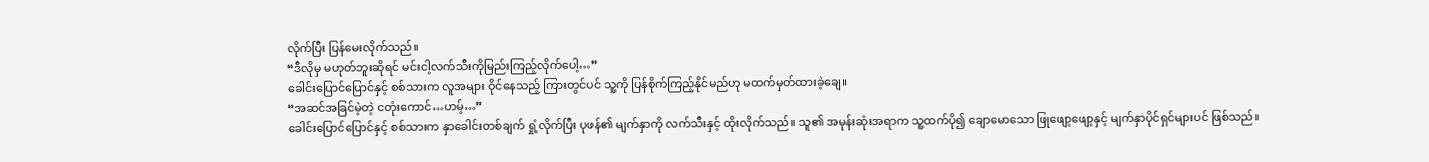လိုက်ပြီး ပြန်မေးလိုက်သည်။
“ဒီလိုမှ မဟုတ်ဘူးဆိုရင် မင်းငါ့လက်သီးကိုမြည်းကြည့်လိုက်ပေါ့…”
ခေါင်းပြောင်ပြောင်နှင့် စစ်သားက လူအများ ဝိုင်နေသည့် ကြားတွင်ပင် သူ့ကို ပြန်စိုက်ကြည့်နိုင်မည်ဟု မထက်မှတ်ထားခဲ့ချေ။
“အဆင်အခြင်မဲ့တဲ့ ငတုံးကောင်…ဟမ့်…”
ခေါင်းပြောင်ပြောင်နှင့် စစ်သားက နှာခေါင်းတစ်ချက် ရှုံ့လိုက်ပြီး ပုဖန်၏ မျက်နှာကို လက်သီးနှင့် ထိုးလိုက်သည်။ သူ၏ အမုန်းဆုံးအရာက သူ့ထက်ပို၍ ချောမောသော ဖြုဖျော့ဖျော့နှင့် မျက်နှာပိုင်ရှင်များပင် ဖြစ်သည်။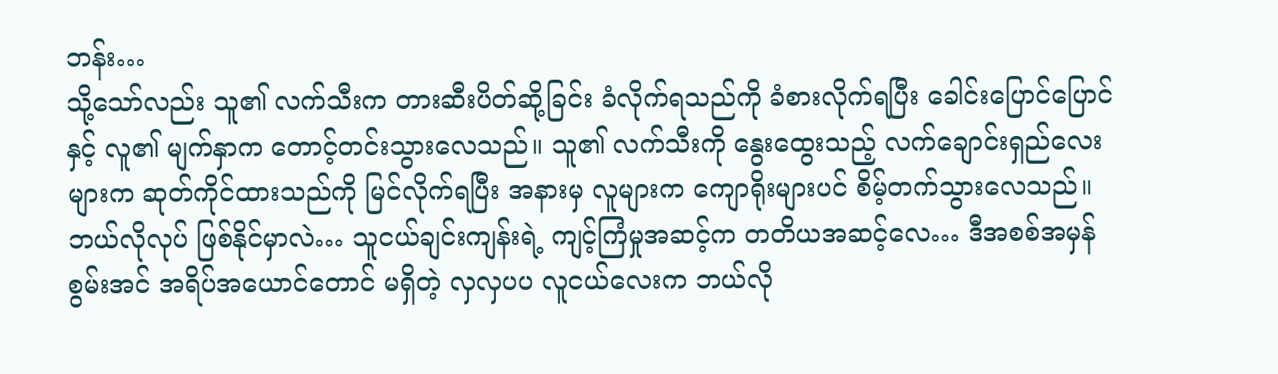ဘန်း…
သို့သော်လည်း သူ၏ လက်သီးက တားဆီးပိတ်ဆို့ခြင်း ခံလိုက်ရသည်ကို ခံစားလိုက်ရပြီး ခေါင်းပြောင်ပြောင်နှင့် လူ၏ မျက်နှာက တောင့်တင်းသွားလေသည်။ သူ၏ လက်သီးကို နွေးထွေးသည့် လက်ချောင်းရှည်လေးများက ဆုတ်ကိုင်ထားသည်ကို မြင်လိုက်ရပြီး အနားမှ လူများက ကျောရိုးများပင် စိမ့်တက်သွားလေသည်။
ဘယ်လိုလုပ် ဖြစ်နိုင်မှာလဲ… သူငယ်ချင်းကျန်းရဲ့ ကျင့်ကြံမှုအဆင့်က တတိယအဆင့်လေ… ဒီအစစ်အမှန် စွမ်းအင် အရိပ်အယောင်တောင် မရှိတဲ့ လှလှပပ လူငယ်လေးက ဘယ်လို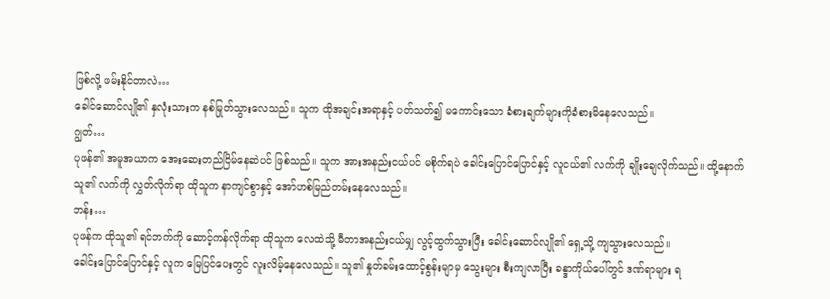ဖြစ်လို့ ဖမ်းနိုင်တာလဲ…
ခေါင်ဆောင်လျို၏ နှလုံးသားက နစ်မြုတ်သွားလေသည်။ သူက ထိုအချင်းအရာနှင့် ပတ်သတ်၍ မကောင်းသော ခံစားချက်များကိုခံစားမိနေလေသည်။
ဂျွတ်…
ပုဖန်၏ အမူအယာက အေးဆေးတည်ငြိမ်နေဆဲပင် ဖြစ်သည်။ သူက အားအနည်းငယ်ပင် မစိုက်ရပဲ ခေါင်းပြောင်ပြောင်နှင့် လူငယ်၏ လက်ကို ချိုးချေလိုက်သည်။ ထို့နောက် သူ၏ လက်ကို လွှတ်လိုက်ရာ ထိုသူက နာကျင်စွာနှင့် အော်ဟစ်မြည်တမ်းနေလေသည်။
ဘန်း…
ပုဖန်က ထိုသူ၏ ရင်ဘက်ကို ဆောင့်ကန်လိုက်ရာ ထိုသူက လေထဲသို့ မီတာအနည်းငယ်မျှ လွင့်ထွက်သွားပြီး ခေါင်းဆောင်လျို၏ ရှေ့သို့ ကျသွားလေသည်။
ခေါင်းပြောင်ပြောင်နှင့် လူက မြေပြင်ပေးတွင် လူးလိမ့်နေလေသည်။ သူ၏ နှုတ်ခမ်းထောင့်စွန်းမျာမှ သွေးများ စီးကျလာပြီး ခန္ဒာကိုယ်ပေါ်တွင် ဒဏ်ရာများ ရ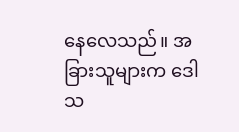နေလေသည်။ အခြားသူများက ဒေါသ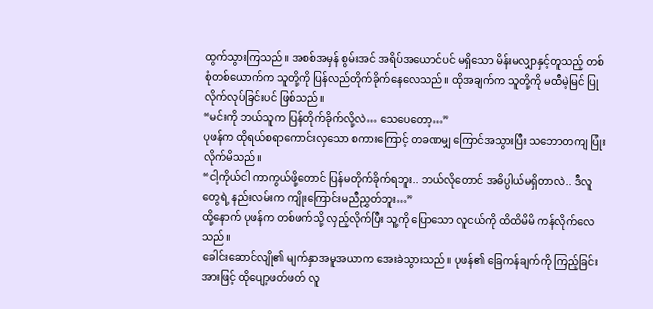ထွက်သွားကြသည်။ အစစ်အမှန် စွမ်းအင် အရိပ်အယောင်ပင် မရှိသော မိန်းမလျှာနှင့်တူသည့် တစ်စုံတစ်ယောက်က သူတို့ကို ပြန်လည်တိုက်ခိုက်နေလေသည်။ ထိုအချက်က သူတို့ကို မထီမဲ့မြင် ပြုလိုက်လုပ်ခြင်းပင် ဖြစ်သည်။
“မင်းကို ဘယ်သူက ပြန်တိုက်ခိုက်လို့လဲ… သေပေတော့…”
ပုဖန်က ထိုရယ်စရာကောင်းလှသော စကားကြောင့် တခဏမျှ ကြောင်အသွားပြီး သဘောတကျ ပြုံးလိုက်မိသည်။
“ငါ့ကိုယ်ငါ ကာကွယ်ဖို့တောင် ပြန်မတိုက်ခိုက်ရဘူး.. ဘယ်လိုတောင် အဓိပ္ပါယ်မရှိတာလဲ.. ဒီလူတွေရဲ့ နည်းလမ်းက ကျိုးကြောင်းမညီညွှတ်ဘူး…”
ထို့နောက် ပုဖန်က တစ်ဖက်သို့ လှည့်လိုက်ပြီး သူ့ကို ပြောသော လူငယ်ကို ထိထိမိမိ ကန်လိုက်လေသည်။
ခေါင်းဆောင်လျို၏ မျက်နှာအမူအယာက အေးခဲသွားသည်။ ပုဖန်၏ ခြေကန်ချက်ကို ကြည့်ခြင်းအားဖြင့် ထိုပျော့ဖတ်ဖတ် လူ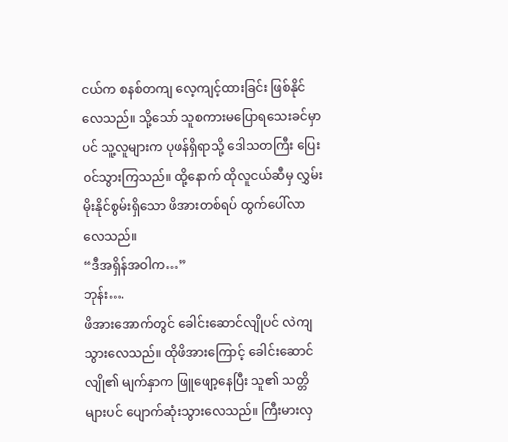ငယ်က စနစ်တကျ လေ့ကျင့်ထားခြင်း ဖြစ်နိုင်လေသည်။ သို့သော် သူစကားမပြောရသေးခင်မှာပင် သူ့လူများက ပုဖန်ရှိရာသို့ ဒေါသတကြီး ပြေး၀င်သွားကြသည်။ ထို့နောက် ထိုလူငယ်ဆီမှ လွှမ်းမိုးနိုင်စွမ်းရှိသော ဖိအားတစ်ရပ် ထွက်ပေါ်လာလေသည်။
“ဒီအရှိန်အဝါက…”
ဘုန်း….
ဖိအားအောက်တွင် ခေါင်းဆောင်လျိုပင် လဲကျသွားလေသည်။ ထိုဖိအားကြောင့် ခေါင်းဆောင်လျို၏ မျက်နှာက ဖြူဖျော့နေပြီး သူ၏ သတ္တိများပင် ပျောက်ဆုံးသွားလေသည်။ ကြီးမားလှ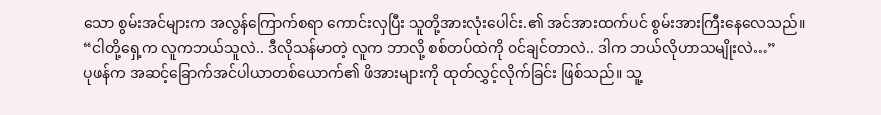သော စွမ်းအင်များက အလွန်ကြောက်စရာ ကောင်းလှပြီး သူတို့အားလုံးပေါင်း.၏ အင်အားထက်ပင် စွမ်းအားကြီးနေလေသည်။
“ငါတို့ရှေ့က လူကဘယ်သူလဲ.. ဒီလိုသန်မာတဲ့ လူက ဘာလို့ စစ်တပ်ထဲကို ၀င်ချင်တာလဲ.. ဒါက ဘယ်လိုဟာသမျိုးလဲ…”
ပုဖန်က အဆင့်ခြောက်အင်ပါယာတစ်ယောက်၏ ဖိအားများကို ထုတ်လွှင့်လိုက်ခြင်း ဖြစ်သည်။ သူ့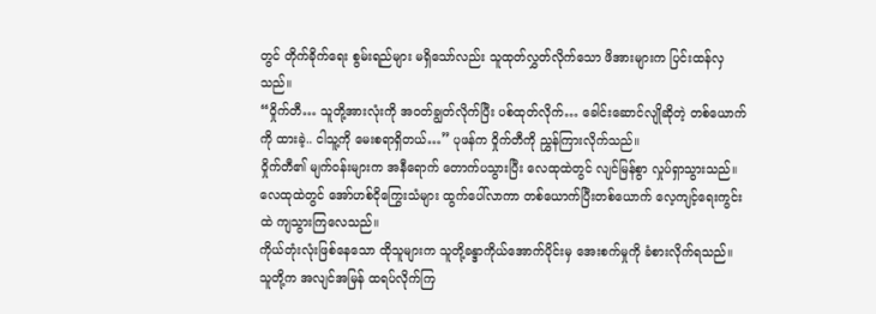တွင် တိုက်ခိုက်ရေး စွမ်းရည်များ မရှိသော်လည်း သူထုတ်လွှတ်လိုက်သော ဖိအားများက ပြင်းထန်လှသည်။
“ဝှိုက်တီ… သူတို့အားလုံးကို အ၀တ်ချွတ်လိုက်ပြီး ပစ်ထုတ်လိုက်… ခေါင်းဆောင်လျိုဆိုတဲ့ တစ်ယောက်ကို ထားခဲ့.. ငါသူ့ကို မေးစရာရှိတယ်…” ပုဖန်က ဝှိုက်တီကို ညွှန်ကြားလိုက်သည်။
၀ှိုက်တီ၏ မျက်၀န်းများက အနီရောက် တောက်ပသွားပြီး လေထုထဲတွင် လျင်မြန်စွာ လှုပ်ရှာသွားသည်။ လေထုထဲတွင် အော်ဟစ်ငိုကြွေးသံများ ထွက်ပေါ်လာကာ တစ်ယောက်ပြီးတစ်ယောက် လေ့ကျင့်ရေးကွင်းထဲ ကျသွားကြလေသည်။
ကိုယ်တုံးလုံးဖြစ်နေသော ထိုသူများက သူတို့ခန္ဒာကိုယ်အောက်ပိုင်းမှ အေးစက်မှုကို ခံစားလိုက်ရသည်။ သူတို့က အလျင်အမြန် ထရပ်လိုက်ကြ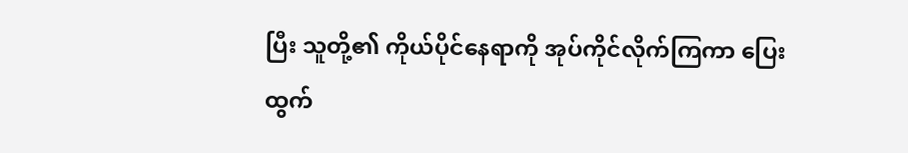ပြီး သူတို့၏ ကိုယ်ပိုင်နေရာကို အုပ်ကိုင်လိုက်ကြကာ ပြေးထွက်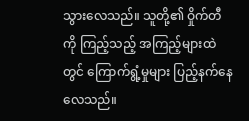သွားလေသည်။ သူတို့၏ ဝှိုက်တီကို ကြည့်သည့် အကြည့်များထဲတွင် ကြောက်ရွံ့မှုများ ပြည့်နက်နေလေသည်။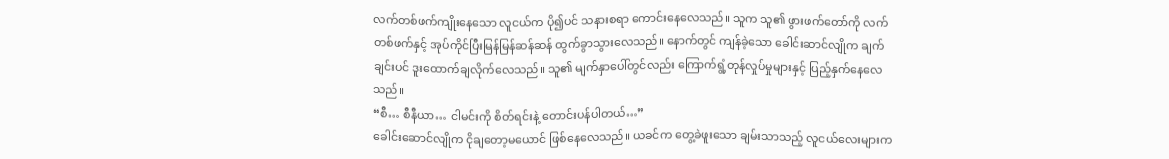လက်တစ်ဖက်ကျိုးနေသော လူငယ်က ပို၍ပင် သနားစရာ ကောင်းနေလေသည်။ သူက သူ၏ ဖွားဖက်တော်ကို လက်တစ်ဖက်နှင့် အုပ်ကိုင်ပြီးမြန်မြန်ဆန်ဆန် ထွက်ခွာသွားလေသည်။ နောက်တွင် ကျန်ခဲ့သော ခေါင်းဆာင်လျိုက ချက်ချင်းပင် ဒူးထောက်ချလိုက်လေသည်။ သူ၏ မျက်နှာပေါ်တွင်လည်း ကြောက်ရွံ့တုန်လှုပ်မှုများနှင့် ပြည့်နှက်နေလေသည်။
“စီ… စီနီယာ… ငါမင်းကို စိတ်ရင်းနဲ့ တောင်းပန်ပါတယ်…”
ခေါင်းဆောင်လျိုက ငိုချတော့မယောင် ဖြစ်နေလေသည်။ ယခင်က တွေ့ခဲဖူးသော ချမ်းသာသည့် လူငယ်လေးများက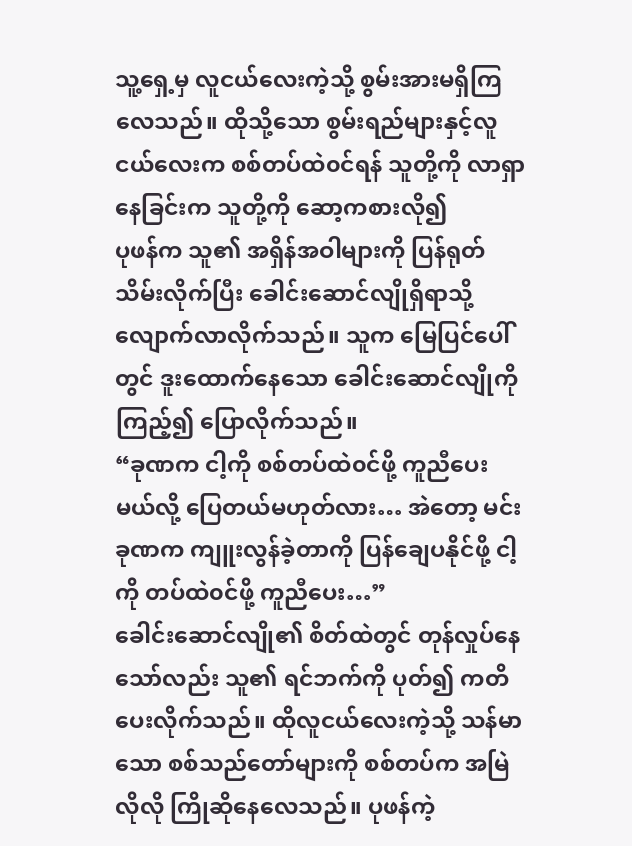သူ့ရှေ့မှ လူငယ်လေးကဲ့သို့ စွမ်းအားမရှိကြလေသည်။ ထိုသို့သော စွမ်းရည်များနှင့်လူငယ်လေးက စစ်တပ်ထဲ၀င်ရန် သူတို့ကို လာရှာနေခြင်းက သူတို့ကို ဆော့ကစားလို၍
ပုဖန်က သူ၏ အရှိန်အဝါများကို ပြန်ရုတ်သိမ်းလိုက်ပြီး ခေါင်းဆောင်လျိုရှိရာသို့ လျောက်လာလိုက်သည်။ သူက မြေပြင်ပေါ်တွင် ဒူးထောက်နေသော ခေါင်းဆောင်လျိုကို ကြည့်၍ ပြောလိုက်သည်။
“ခုဏက ငါ့ကို စစ်တပ်ထဲ၀င်ဖို့ ကူညီပေးမယ်လို့ ပြေတယ်မဟုတ်လား… အဲတော့ မင်းခုဏက ကျူးလွန်ခဲ့တာကို ပြန်ချေပနိုင်ဖို့ ငါ့ကို တပ်ထဲ၀င်ဖို့ ကူညီပေး…”
ခေါင်းဆောင်လျို၏ စိတ်ထဲတွင် တုန်လှုပ်နေသော်လည်း သူ၏ ရင်ဘက်ကို ပုတ်၍ ကတိပေးလိုက်သည်။ ထိုလူငယ်လေးကဲ့သို့ သန်မာသော စစ်သည်တော်များကို စစ်တပ်က အမြဲလိုလို ကြိုဆိုနေလေသည်။ ပုဖန်ကဲ့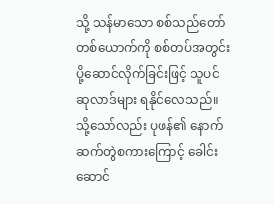သို့ သန်မာသော စစ်သည်တော်တစ်ယောက်ကို စစ်တပ်အတွင်း ပို့ဆောင်လိုက်ခြင်းဖြင့် သူပင် ဆုလာဒ်များ ရနိုင်လေသည်။
သို့သော်လည်း ပုဖန်၏ နောက်ဆက်တွဲစကားကြောင့် ခေါင်းဆောင်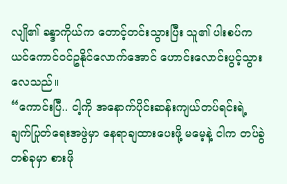လျို၏ ခန္ဒာကိုယ်က တောင့်တင်းသွားပြီး သူ၏ ပါးစပ်က ယင်ကောင်၀င်ဥနိုင်လောက်အောင် ဟောင်းလောင်းပွင့်သွားလေသည်။
“ကောင်းပြီ.. ငါ့ကို အနောက်ပိုင်းဆန်းကျယ်တပ်ရင်းရဲ့ ချက်ပြုတ်ရေးအဖွဲမှာ နေရာချထားပေးဖို့ မမေ့နဲ့ ငါက တပ်ခွဲတစ်ခုမှာ စားဖို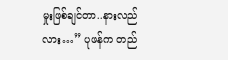မှုးဖြစ်ချင်တာ..နားလည်လား…” ပုဖန်က တည်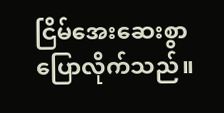ငြိမ်အေးဆေးစွာ ပြောလိုက်သည်။